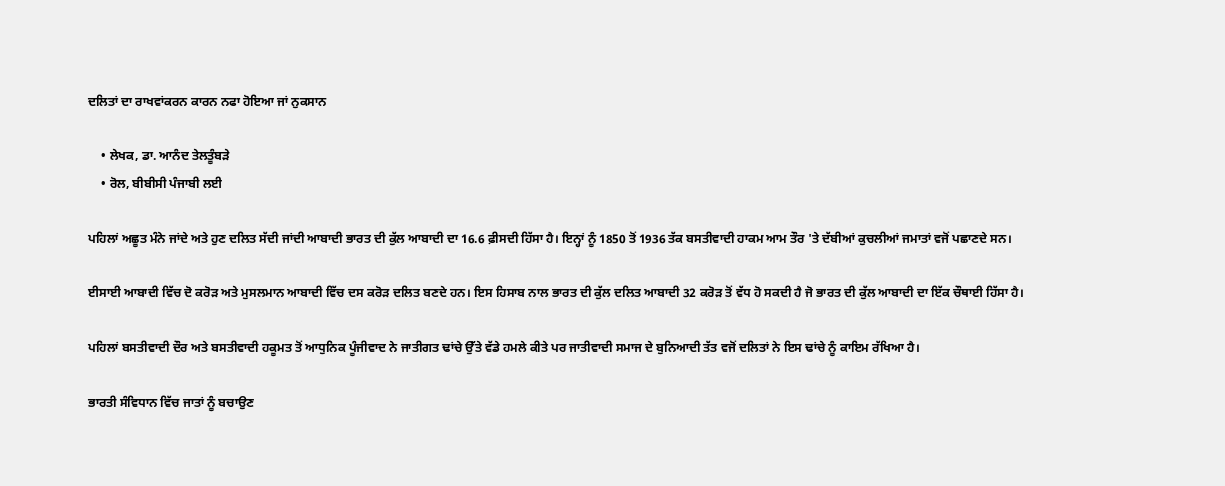ਦਲਿਤਾਂ ਦਾ ਰਾਖਵਾਂਕਰਨ ਕਾਰਨ ਨਫਾ ਹੋਇਆ ਜਾਂ ਨੁਕਸਾਨ

    • ਲੇਖਕ, ਡਾ. ਆਨੰਦ ਤੇਲਤੂੰਬੜੇ
    • ਰੋਲ, ਬੀਬੀਸੀ ਪੰਜਾਬੀ ਲਈ

ਪਹਿਲਾਂ ਅਛੂਤ ਮੰਨੇ ਜਾਂਦੇ ਅਤੇ ਹੁਣ ਦਲਿਤ ਸੱਦੀ ਜਾਂਦੀ ਆਬਾਦੀ ਭਾਰਤ ਦੀ ਕੁੱਲ ਆਬਾਦੀ ਦਾ 16.6 ਫ਼ੀਸਦੀ ਹਿੱਸਾ ਹੈ। ਇਨ੍ਹਾਂ ਨੂੰ 1850 ਤੋਂ 1936 ਤੱਕ ਬਸਤੀਵਾਦੀ ਹਾਕਮ ਆਮ ਤੌਰ 'ਤੇ ਦੱਬੀਆਂ ਕੁਚਲੀਆਂ ਜਮਾਤਾਂ ਵਜੋਂ ਪਛਾਣਦੇ ਸਨ।

ਈਸਾਈ ਆਬਾਦੀ ਵਿੱਚ ਦੋ ਕਰੋੜ ਅਤੇ ਮੁਸਲਮਾਨ ਆਬਾਦੀ ਵਿੱਚ ਦਸ ਕਰੋੜ ਦਲਿਤ ਬਣਦੇ ਹਨ। ਇਸ ਹਿਸਾਬ ਨਾਲ ਭਾਰਤ ਦੀ ਕੁੱਲ ਦਲਿਤ ਆਬਾਦੀ 32 ਕਰੋੜ ਤੋਂ ਵੱਧ ਹੋ ਸਕਦੀ ਹੈ ਜੋ ਭਾਰਤ ਦੀ ਕੁੱਲ ਆਬਾਦੀ ਦਾ ਇੱਕ ਚੌਥਾਈ ਹਿੱਸਾ ਹੈ।

ਪਹਿਲਾਂ ਬਸਤੀਵਾਦੀ ਦੌਰ ਅਤੇ ਬਸਤੀਵਾਦੀ ਹਕੂਮਤ ਤੋਂ ਆਧੁਨਿਕ ਪੂੰਜੀਵਾਦ ਨੇ ਜਾਤੀਗਤ ਢਾਂਚੇ ਉੱਤੇ ਵੱਡੇ ਹਮਲੇ ਕੀਤੇ ਪਰ ਜਾਤੀਵਾਦੀ ਸਮਾਜ ਦੇ ਬੁਨਿਆਦੀ ਤੱਤ ਵਜੋਂ ਦਲਿਤਾਂ ਨੇ ਇਸ ਢਾਂਚੇ ਨੂੰ ਕਾਇਮ ਰੱਖਿਆ ਹੈ।

ਭਾਰਤੀ ਸੰਵਿਧਾਨ ਵਿੱਚ ਜਾਤਾਂ ਨੂੰ ਬਚਾਉਣ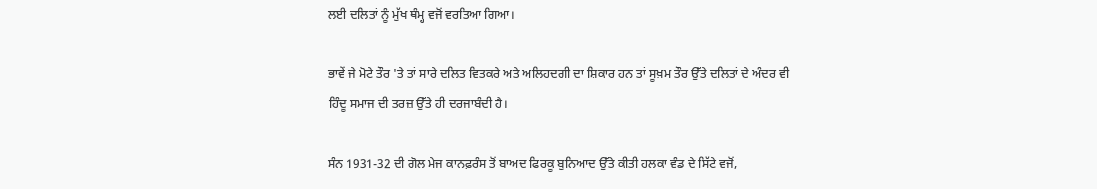ਲਈ ਦਲਿਤਾਂ ਨੂੰ ਮੁੱਖ ਥੰਮ੍ਹ ਵਜੋਂ ਵਰਤਿਆ ਗਿਆ।

ਭਾਵੇਂ ਜੇ ਮੋਟੇ ਤੌਰ 'ਤੇ ਤਾਂ ਸਾਰੇ ਦਲਿਤ ਵਿਤਕਰੇ ਅਤੇ ਅਲਿਹਦਗੀ ਦਾ ਸ਼ਿਕਾਰ ਹਨ ਤਾਂ ਸੂਖ਼ਮ ਤੌਰ ਉੱਤੇ ਦਲਿਤਾਂ ਦੇ ਅੰਦਰ ਵੀ ਹਿੰਦੂ ਸਮਾਜ ਦੀ ਤਰਜ਼ ਉੱਤੇ ਹੀ ਦਰਜਾਬੰਦੀ ਹੈ।

ਸੰਨ 1931-32 ਦੀ ਗੋਲ ਮੇਜ ਕਾਨਫ਼ਰੰਸ ਤੋਂ ਬਾਅਦ ਫਿਰਕੂ ਬੁਨਿਆਦ ਉੱਤੇ ਕੀਤੀ ਹਲਕਾ ਵੰਡ ਦੇ ਸਿੱਟੇ ਵਜੋਂ,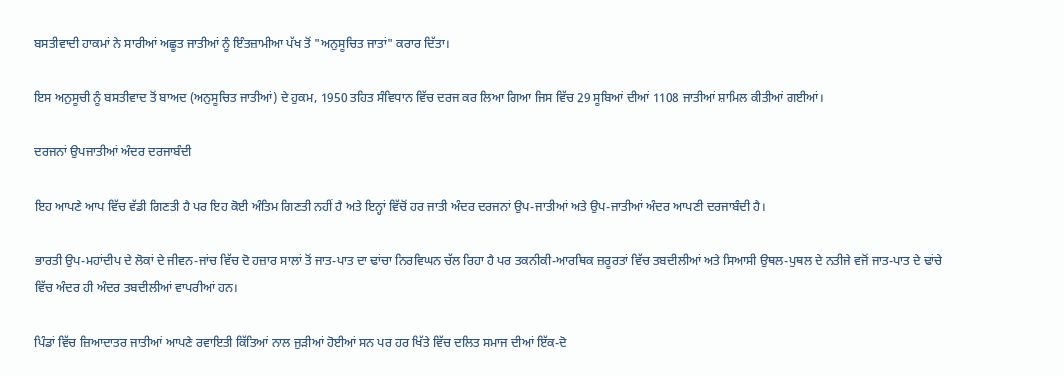ਬਸਤੀਵਾਦੀ ਹਾਕਮਾਂ ਨੇ ਸਾਰੀਆਂ ਅਛੂਤ ਜਾਤੀਆਂ ਨੂੰ ਇੰਤਜ਼ਾਮੀਆ ਪੱਖ ਤੋਂ "ਅਨੁਸੂਚਿਤ ਜਾਤਾਂ" ਕਰਾਰ ਦਿੱਤਾ।

ਇਸ ਅਨੁਸੂਚੀ ਨੂੰ ਬਸਤੀਵਾਦ ਤੋਂ ਬਾਅਦ (ਅਨੁਸੂਚਿਤ ਜਾਤੀਆਂ) ਦੇ ਹੁਕਮ, 1950 ਤਹਿਤ ਸੰਵਿਧਾਨ ਵਿੱਚ ਦਰਜ ਕਰ ਲਿਆ ਗਿਆ ਜਿਸ ਵਿੱਚ 29 ਸੂਬਿਆਂ ਦੀਆਂ 1108 ਜਾਤੀਆਂ ਸ਼ਾਮਿਲ ਕੀਤੀਆਂ ਗਈਆਂ।

ਦਰਜਨਾਂ ਉਪਜਾਤੀਆਂ ਅੰਦਰ ਦਰਜਾਬੰਦੀ

ਇਹ ਆਪਣੇ ਆਪ ਵਿੱਚ ਵੱਡੀ ਗਿਣਤੀ ਹੈ ਪਰ ਇਹ ਕੋਈ ਅੰਤਿਮ ਗਿਣਤੀ ਨਹੀਂ ਹੈ ਅਤੇ ਇਨ੍ਹਾਂ ਵਿੱਚੋਂ ਹਰ ਜਾਤੀ ਅੰਦਰ ਦਰਜਨਾਂ ਉਪ-ਜਾਤੀਆਂ ਅਤੇ ਉਪ-ਜਾਤੀਆਂ ਅੰਦਰ ਆਪਣੀ ਦਰਜਾਬੰਦੀ ਹੈ।

ਭਾਰਤੀ ਉਪ-ਮਹਾਂਦੀਪ ਦੇ ਲੋਕਾਂ ਦੇ ਜੀਵਨ-ਜਾਂਚ ਵਿੱਚ ਦੋ ਹਜ਼ਾਰ ਸਾਲਾਂ ਤੋਂ ਜਾਤ-ਪਾਤ ਦਾ ਢਾਂਚਾ ਨਿਰਵਿਘਨ ਚੱਲ ਰਿਹਾ ਹੈ ਪਰ ਤਕਨੀਕੀ-ਆਰਥਿਕ ਜ਼ਰੂਰਤਾਂ ਵਿੱਚ ਤਬਦੀਲੀਆਂ ਅਤੇ ਸਿਆਸੀ ਉਥਲ-ਪੁਥਲ ਦੇ ਨਤੀਜੇ ਵਜੋਂ ਜਾਤ-ਪਾਤ ਦੇ ਢਾਂਚੇ ਵਿੱਚ ਅੰਦਰ ਹੀ ਅੰਦਰ ਤਬਦੀਲੀਆਂ ਵਾਪਰੀਆਂ ਹਨ।

ਪਿੰਡਾਂ ਵਿੱਚ ਜ਼ਿਆਦਾਤਰ ਜਾਤੀਆਂ ਆਪਣੇ ਰਵਾਇਤੀ ਕਿੱਤਿਆਂ ਨਾਲ ਜੁੜੀਆਂ ਹੋਈਆਂ ਸਨ ਪਰ ਹਰ ਖਿੱਤੇ ਵਿੱਚ ਦਲਿਤ ਸਮਾਜ ਦੀਆਂ ਇੱਕ-ਦੋ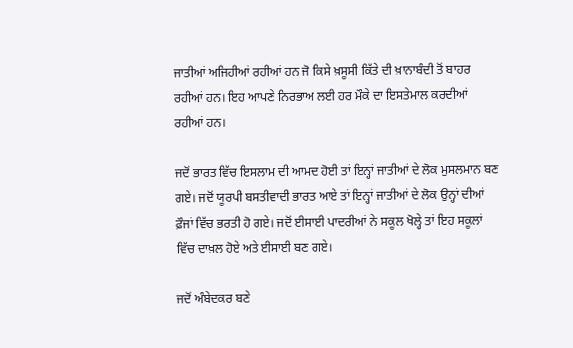ਜਾਤੀਆਂ ਅਜਿਹੀਆਂ ਰਹੀਆਂ ਹਨ ਜੋ ਕਿਸੇ ਖ਼ਸੂਸੀ ਕਿੱਤੇ ਦੀ ਖ਼ਾਨਾਬੰਦੀ ਤੋਂ ਬਾਹਰ ਰਹੀਆਂ ਹਨ। ਇਹ ਆਪਣੇ ਨਿਰਭਾਅ ਲਈ ਹਰ ਮੌਕੇ ਦਾ ਇਸਤੇਮਾਲ ਕਰਦੀਆਂ ਰਹੀਆਂ ਹਨ।

ਜਦੋਂ ਭਾਰਤ ਵਿੱਚ ਇਸਲਾਮ ਦੀ ਆਮਦ ਹੋਈ ਤਾਂ ਇਨ੍ਹਾਂ ਜਾਤੀਆਂ ਦੇ ਲੋਕ ਮੁਸਲਮਾਨ ਬਣ ਗਏ। ਜਦੋਂ ਯੂਰਪੀ ਬਸਤੀਵਾਦੀ ਭਾਰਤ ਆਏ ਤਾਂ ਇਨ੍ਹਾਂ ਜਾਤੀਆਂ ਦੇ ਲੋਕ ਉਨ੍ਹਾਂ ਦੀਆਂ ਫ਼ੌਜਾਂ ਵਿੱਚ ਭਰਤੀ ਹੋ ਗਏ। ਜਦੋਂ ਈਸਾਈ ਪਾਦਰੀਆਂ ਨੇ ਸਕੂਲ ਖੋਲ੍ਹੇ ਤਾਂ ਇਹ ਸਕੂਲਾਂ ਵਿੱਚ ਦਾਖ਼ਲ ਹੋਏ ਅਤੇ ਈਸਾਈ ਬਣ ਗਏ।

ਜਦੋਂ ਅੰਬੇਦਕਰ ਬਣੇ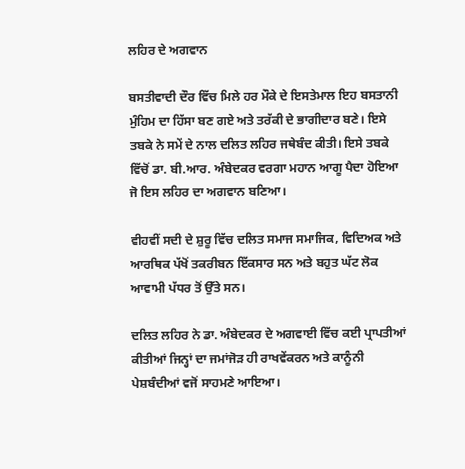ਲਹਿਰ ਦੇ ਅਗਵਾਨ

ਬਸਤੀਵਾਦੀ ਦੌਰ ਵਿੱਚ ਮਿਲੇ ਹਰ ਮੌਕੇ ਦੇ ਇਸਤੇਮਾਲ ਇਹ ਬਸਤਾਨੀ ਮੁੰਹਿਮ ਦਾ ਹਿੱਸਾ ਬਣ ਗਏ ਅਤੇ ਤਰੱਕੀ ਦੇ ਭਾਗੀਦਾਰ ਬਣੇ। ਇਸੇ ਤਬਕੇ ਨੇ ਸਮੇਂ ਦੇ ਨਾਲ ਦਲਿਤ ਲਹਿਰ ਜਥੇਬੰਦ ਕੀਤੀ। ਇਸੇ ਤਬਕੇ ਵਿੱਚੋਂ ਡਾ. ਬੀ.ਆਰ. ਅੰਬੇਦਕਰ ਵਰਗਾ ਮਹਾਨ ਆਗੂ ਪੈਦਾ ਹੋਇਆ ਜੋ ਇਸ ਲਹਿਰ ਦਾ ਅਗਵਾਨ ਬਣਿਆ।

ਵੀਹਵੀਂ ਸਦੀ ਦੇ ਸ਼ੁਰੂ ਵਿੱਚ ਦਲਿਤ ਸਮਾਜ ਸਮਾਜਿਕ, ਵਿਦਿਅਕ ਅਤੇ ਆਰਥਿਕ ਪੱਖੋਂ ਤਕਰੀਬਨ ਇੱਕਸਾਰ ਸਨ ਅਤੇ ਬਹੁਤ ਘੱਟ ਲੋਕ ਆਵਾਮੀ ਪੱਧਰ ਤੋਂ ਉੱਤੇ ਸਨ।

ਦਲਿਤ ਲਹਿਰ ਨੇ ਡਾ. ਅੰਬੇਦਕਰ ਦੇ ਅਗਵਾਈ ਵਿੱਚ ਕਈ ਪ੍ਰਾਪਤੀਆਂ ਕੀਤੀਆਂ ਜਿਨ੍ਹਾਂ ਦਾ ਜਮਾਂਜੋੜ ਹੀ ਰਾਖਵੇਂਕਰਨ ਅਤੇ ਕਾਨੂੰਨੀ ਪੇਸ਼ਬੰਦੀਆਂ ਵਜੋਂ ਸਾਹਮਣੇ ਆਇਆ।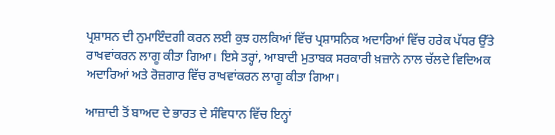ਪ੍ਰਸ਼ਾਸਨ ਦੀ ਨੁਮਾਇੰਦਗੀ ਕਰਨ ਲਈ ਕੁਝ ਹਲਕਿਆਂ ਵਿੱਚ ਪ੍ਰਸ਼ਾਸਨਿਕ ਅਦਾਰਿਆਂ ਵਿੱਚ ਹਰੇਕ ਪੱਧਰ ਉੱਤੇ ਰਾਖਵਾਂਕਰਨ ਲਾਗੂ ਕੀਤਾ ਗਿਆ। ਇਸੇ ਤਰ੍ਹਾਂ, ਆਬਾਦੀ ਮੁਤਾਬਕ ਸਰਕਾਰੀ ਖ਼ਜ਼ਾਨੇ ਨਾਲ ਚੱਲਦੇ ਵਿਦਿਅਕ ਅਦਾਰਿਆਂ ਅਤੇ ਰੋਜ਼ਗਾਰ ਵਿੱਚ ਰਾਖਵਾਂਕਰਨ ਲਾਗੂ ਕੀਤਾ ਗਿਆ।

ਆਜ਼ਾਦੀ ਤੋਂ ਬਾਅਦ ਦੇ ਭਾਰਤ ਦੇ ਸੰਵਿਧਾਨ ਵਿੱਚ ਇਨ੍ਹਾਂ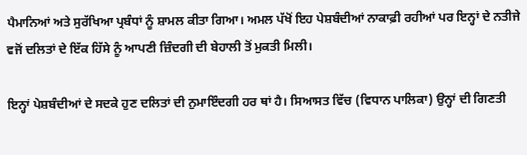ਪੈਮਾਨਿਆਂ ਅਤੇ ਸੁਰੱਖਿਆ ਪ੍ਰਬੰਧਾਂ ਨੂੰ ਸ਼ਾਮਲ ਕੀਤਾ ਗਿਆ। ਅਮਲ ਪੱਖੋਂ ਇਹ ਪੇਸ਼ਬੰਦੀਆਂ ਨਾਕਾਫ਼ੀ ਰਹੀਆਂ ਪਰ ਇਨ੍ਹਾਂ ਦੇ ਨਤੀਜੇ ਵਜੋਂ ਦਲਿਤਾਂ ਦੇ ਇੱਕ ਹਿੱਸੇ ਨੂੰ ਆਪਣੀ ਜ਼ਿੰਦਗੀ ਦੀ ਬੇਹਾਲੀ ਤੋਂ ਮੁਕਤੀ ਮਿਲੀ।

ਇਨ੍ਹਾਂ ਪੇਸ਼ਬੰਦੀਆਂ ਦੇ ਸਦਕੇ ਹੁਣ ਦਲਿਤਾਂ ਦੀ ਨੁਮਾਇੰਦਗੀ ਹਰ ਥਾਂ ਹੈ। ਸਿਆਸਤ ਵਿੱਚ (ਵਿਧਾਨ ਪਾਲਿਕਾ) ਉਨ੍ਹਾਂ ਦੀ ਗਿਣਤੀ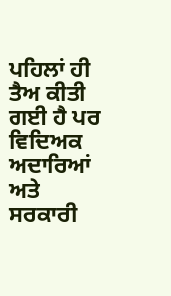ਪਹਿਲਾਂ ਹੀ ਤੈਅ ਕੀਤੀ ਗਈ ਹੈ ਪਰ ਵਿਦਿਅਕ ਅਦਾਰਿਆਂ ਅਤੇ ਸਰਕਾਰੀ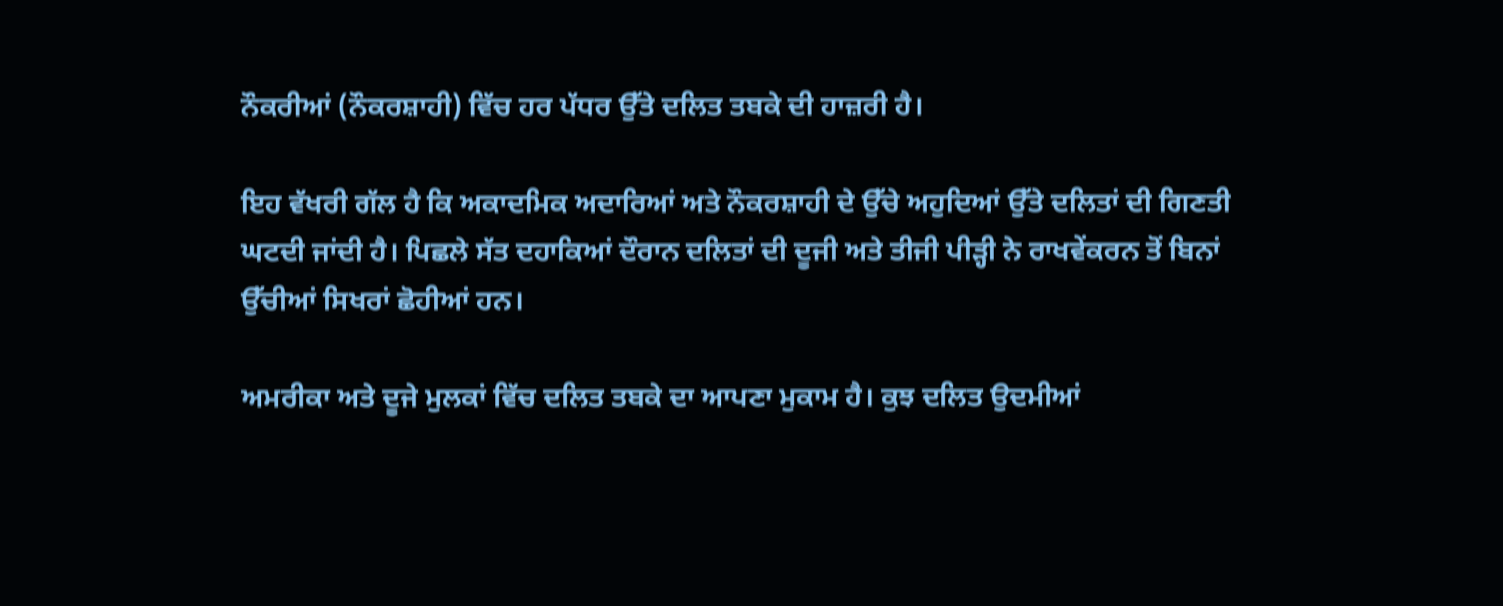ਨੌਕਰੀਆਂ (ਨੌਕਰਸ਼ਾਹੀ) ਵਿੱਚ ਹਰ ਪੱਧਰ ਉੱਤੇ ਦਲਿਤ ਤਬਕੇ ਦੀ ਹਾਜ਼ਰੀ ਹੈ।

ਇਹ ਵੱਖਰੀ ਗੱਲ ਹੈ ਕਿ ਅਕਾਦਮਿਕ ਅਦਾਰਿਆਂ ਅਤੇ ਨੌਕਰਸ਼ਾਹੀ ਦੇ ਉੱਚੇ ਅਹੁਦਿਆਂ ਉੱਤੇ ਦਲਿਤਾਂ ਦੀ ਗਿਣਤੀ ਘਟਦੀ ਜਾਂਦੀ ਹੈ। ਪਿਛਲੇ ਸੱਤ ਦਹਾਕਿਆਂ ਦੌਰਾਨ ਦਲਿਤਾਂ ਦੀ ਦੂਜੀ ਅਤੇ ਤੀਜੀ ਪੀੜ੍ਹੀ ਨੇ ਰਾਖਵੇਂਕਰਨ ਤੋਂ ਬਿਨਾਂ ਉੱਚੀਆਂ ਸਿਖਰਾਂ ਛੋਹੀਆਂ ਹਨ।

ਅਮਰੀਕਾ ਅਤੇ ਦੂਜੇ ਮੁਲਕਾਂ ਵਿੱਚ ਦਲਿਤ ਤਬਕੇ ਦਾ ਆਪਣਾ ਮੁਕਾਮ ਹੈ। ਕੁਝ ਦਲਿਤ ਉਦਮੀਆਂ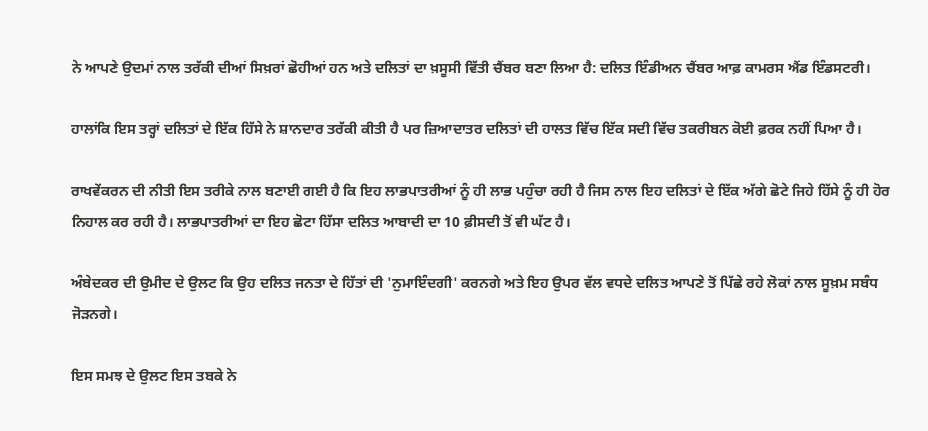ਨੇ ਆਪਣੇ ਉਦਮਾਂ ਨਾਲ ਤਰੱਕੀ ਦੀਆਂ ਸਿਖ਼ਰਾਂ ਛੋਹੀਆਂ ਹਨ ਅਤੇ ਦਲਿਤਾਂ ਦਾ ਖ਼ਸੂਸੀ ਵਿੱਤੀ ਚੈਂਬਰ ਬਣਾ ਲਿਆ ਹੈ: ਦਲਿਤ ਇੰਡੀਅਨ ਚੈਂਬਰ ਆਫ਼ ਕਾਮਰਸ ਐਂਡ ਇੰਡਸਟਰੀ।

ਹਾਲਾਂਕਿ ਇਸ ਤਰ੍ਹਾਂ ਦਲਿਤਾਂ ਦੇ ਇੱਕ ਹਿੱਸੇ ਨੇ ਸ਼ਾਨਦਾਰ ਤਰੱਕੀ ਕੀਤੀ ਹੈ ਪਰ ਜ਼ਿਆਦਾਤਰ ਦਲਿਤਾਂ ਦੀ ਹਾਲਤ ਵਿੱਚ ਇੱਕ ਸਦੀ ਵਿੱਚ ਤਕਰੀਬਨ ਕੋਈ ਫ਼ਰਕ ਨਹੀਂ ਪਿਆ ਹੈ।

ਰਾਖਵੇਂਕਰਨ ਦੀ ਨੀਤੀ ਇਸ ਤਰੀਕੇ ਨਾਲ ਬਣਾਈ ਗਈ ਹੈ ਕਿ ਇਹ ਲਾਭਪਾਤਰੀਆਂ ਨੂੰ ਹੀ ਲਾਭ ਪਹੁੰਚਾ ਰਹੀ ਹੈ ਜਿਸ ਨਾਲ ਇਹ ਦਲਿਤਾਂ ਦੇ ਇੱਕ ਅੱਗੇ ਛੋਟੇ ਜਿਹੇ ਹਿੱਸੇ ਨੂੰ ਹੀ ਹੋਰ ਨਿਹਾਲ ਕਰ ਰਹੀ ਹੈ। ਲਾਭਪਾਤਰੀਆਂ ਦਾ ਇਹ ਛੋਟਾ ਹਿੱਸਾ ਦਲਿਤ ਆਬਾਦੀ ਦਾ 10 ਫ਼ੀਸਦੀ ਤੋਂ ਵੀ ਘੱਟ ਹੈ।

ਅੰਬੇਦਕਰ ਦੀ ਉਮੀਦ ਦੇ ਉਲਟ ਕਿ ਉਹ ਦਲਿਤ ਜਨਤਾ ਦੇ ਹਿੱਤਾਂ ਦੀ 'ਨੁਮਾਇੰਦਗੀ' ਕਰਨਗੇ ਅਤੇ ਇਹ ਉਪਰ ਵੱਲ ਵਧਦੇ ਦਲਿਤ ਆਪਣੇ ਤੋਂ ਪਿੱਛੇ ਰਹੇ ਲੋਕਾਂ ਨਾਲ ਸੂਖ਼ਮ ਸਬੰਧ ਜੋੜਨਗੇ।

ਇਸ ਸਮਝ ਦੇ ਉਲਟ ਇਸ ਤਬਕੇ ਨੇ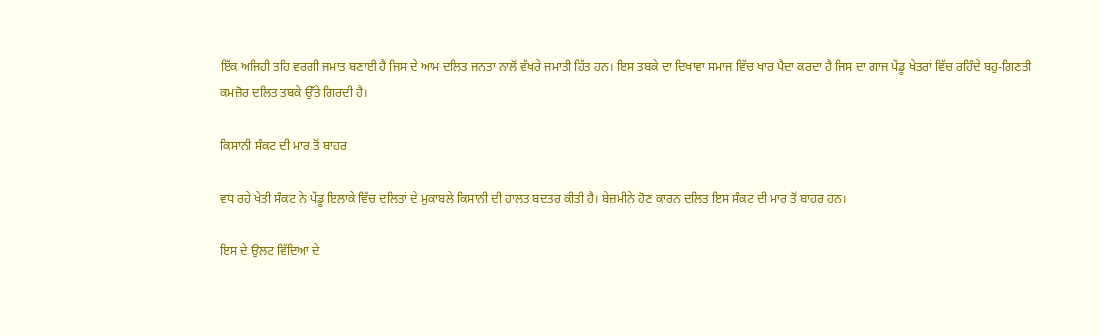ਇੱਕ ਅਜਿਹੀ ਤਹਿ ਵਰਗੀ ਜਮਾਤ ਬਣਾਈ ਹੈ ਜਿਸ ਦੇ ਆਮ ਦਲਿਤ ਜਨਤਾ ਨਾਲੋਂ ਵੱਖਰੇ ਜਮਾਤੀ ਹਿੱਤ ਹਨ। ਇਸ ਤਬਕੇ ਦਾ ਦਿਖਾਵਾ ਸਮਾਜ ਵਿੱਚ ਖਾਰ ਪੈਦਾ ਕਰਦਾ ਹੈ ਜਿਸ ਦਾ ਗਾਜ ਪੇਂਡੂ ਖੇਤਰਾਂ ਵਿੱਚ ਰਹਿੰਦੇ ਬਹੁ-ਗਿਣਤੀ ਕਮਜ਼ੋਰ ਦਲਿਤ ਤਬਕੇ ਉੱਤੇ ਗਿਰਦੀ ਹੈ।

ਕਿਸਾਨੀ ਸੰਕਟ ਦੀ ਮਾਰ ਤੋਂ ਬਾਹਰ

ਵਧ ਰਹੇ ਖੇਤੀ ਸੰਕਟ ਨੇ ਪੇਂਡੂ ਇਲਾਕੇ ਵਿੱਚ ਦਲਿਤਾਂ ਦੇ ਮੁਕਾਬਲੇ ਕਿਸਾਨੀ ਦੀ ਹਾਲਤ ਬਦਤਰ ਕੀਤੀ ਹੈ। ਬੇਜ਼ਮੀਨੇ ਹੋਣ ਕਾਰਨ ਦਲਿਤ ਇਸ ਸੰਕਟ ਦੀ ਮਾਰ ਤੋਂ ਬਾਹਰ ਹਨ।

ਇਸ ਦੇ ਉਲਟ ਵਿੱਦਿਆ ਦੇ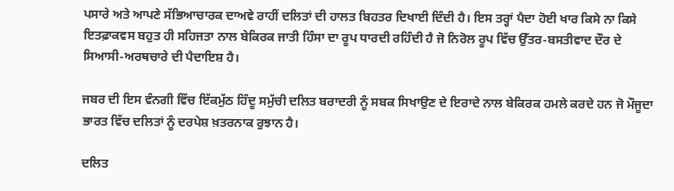ਪਸਾਰੇ ਅਤੇ ਆਪਣੇ ਸੱਭਿਆਚਾਰਕ ਦਾਅਵੇ ਰਾਹੀਂ ਦਲਿਤਾਂ ਦੀ ਹਾਲਤ ਬਿਹਤਰ ਦਿਖਾਈ ਦਿੰਦੀ ਹੈ। ਇਸ ਤਰ੍ਹਾਂ ਪੈਦਾ ਹੋਈ ਖਾਰ ਕਿਸੇ ਨਾ ਕਿਸੇ ਇਤਫ਼ਾਕਵਸ ਬਹੁਤ ਹੀ ਸਹਿਜਤਾ ਨਾਲ ਬੇਕਿਰਕ ਜਾਤੀ ਹਿੰਸਾ ਦਾ ਰੂਪ ਧਾਰਦੀ ਰਹਿੰਦੀ ਹੈ ਜੋ ਨਿਰੋਲ ਰੂਪ ਵਿੱਚ ਉੱਤਰ-ਬਸਤੀਵਾਦ ਦੌਰ ਦੇ ਸਿਆਸੀ-ਅਰਥਚਾਰੇ ਦੀ ਪੈਦਾਇਸ਼ ਹੈ।

ਜਬਰ ਦੀ ਇਸ ਵੰਨਗੀ ਵਿੱਚ ਇੱਕਮੁੱਠ ਹਿੰਦੂ ਸਮੁੱਚੀ ਦਲਿਤ ਬਰਾਦਰੀ ਨੂੰ ਸਬਕ ਸਿਖਾਉਣ ਦੇ ਇਰਾਦੇ ਨਾਲ ਬੇਕਿਰਕ ਹਮਲੇ ਕਰਦੇ ਹਨ ਜੋ ਮੌਜੂਦਾ ਭਾਰਤ ਵਿੱਚ ਦਲਿਤਾਂ ਨੂੰ ਦਰਪੇਸ਼ ਖ਼ਤਰਨਾਕ ਰੁਝਾਨ ਹੈ।

ਦਲਿਤ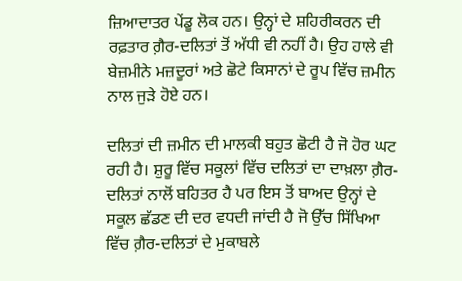ਜ਼ਿਆਦਾਤਰ ਪੇਂਡੂ ਲੋਕ ਹਨ। ਉਨ੍ਹਾਂ ਦੇ ਸ਼ਹਿਰੀਕਰਨ ਦੀ ਰਫ਼ਤਾਰ ਗ਼ੈਰ-ਦਲਿਤਾਂ ਤੋਂ ਅੱਧੀ ਵੀ ਨਹੀਂ ਹੈ। ਉਹ ਹਾਲੇ ਵੀ ਬੇਜ਼ਮੀਨੇ ਮਜ਼ਦੂਰਾਂ ਅਤੇ ਛੋਟੇ ਕਿਸਾਨਾਂ ਦੇ ਰੂਪ ਵਿੱਚ ਜ਼ਮੀਨ ਨਾਲ ਜੁੜੇ ਹੋਏ ਹਨ।

ਦਲਿਤਾਂ ਦੀ ਜ਼ਮੀਨ ਦੀ ਮਾਲਕੀ ਬਹੁਤ ਛੋਟੀ ਹੈ ਜੋ ਹੋਰ ਘਟ ਰਹੀ ਹੈ। ਸ਼ੁਰੂ ਵਿੱਚ ਸਕੂਲਾਂ ਵਿੱਚ ਦਲਿਤਾਂ ਦਾ ਦਾਖ਼ਲਾ ਗ਼ੈਰ-ਦਲਿਤਾਂ ਨਾਲੋਂ ਬਹਿਤਰ ਹੈ ਪਰ ਇਸ ਤੋਂ ਬਾਅਦ ਉਨ੍ਹਾਂ ਦੇ ਸਕੂਲ ਛੱਡਣ ਦੀ ਦਰ ਵਧਦੀ ਜਾਂਦੀ ਹੈ ਜੋ ਉੱਚ ਸਿੱਖਿਆ ਵਿੱਚ ਗ਼ੈਰ-ਦਲਿਤਾਂ ਦੇ ਮੁਕਾਬਲੇ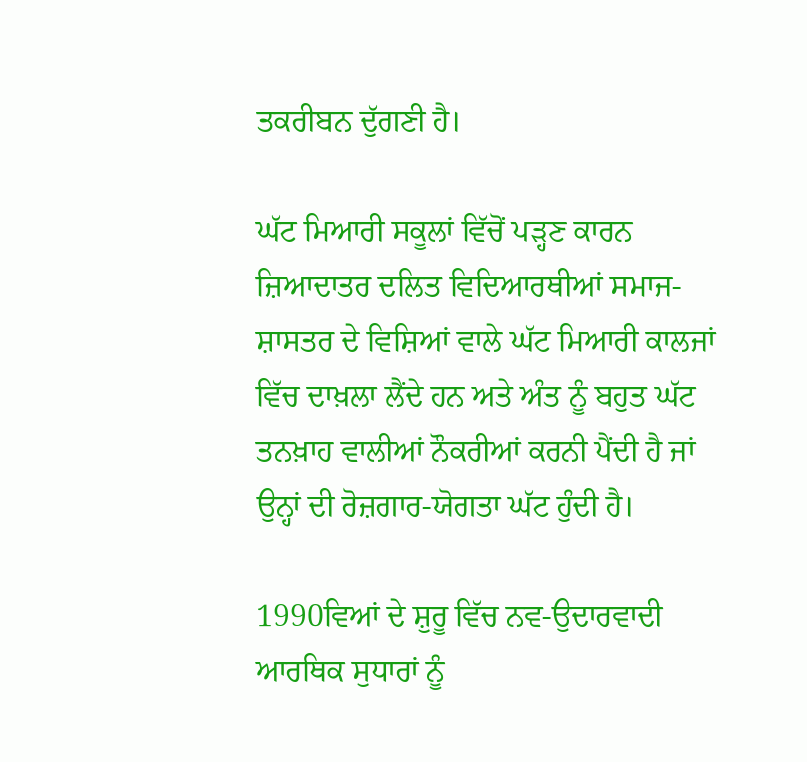ਤਕਰੀਬਨ ਦੁੱਗਣੀ ਹੈ।

ਘੱਟ ਮਿਆਰੀ ਸਕੂਲਾਂ ਵਿੱਚੋਂ ਪੜ੍ਹਣ ਕਾਰਨ ਜ਼ਿਆਦਾਤਰ ਦਲਿਤ ਵਿਦਿਆਰਥੀਆਂ ਸਮਾਜ-ਸ਼ਾਸਤਰ ਦੇ ਵਿਸ਼ਿਆਂ ਵਾਲੇ ਘੱਟ ਮਿਆਰੀ ਕਾਲਜਾਂ ਵਿੱਚ ਦਾਖ਼ਲਾ ਲੈਂਦੇ ਹਨ ਅਤੇ ਅੰਤ ਨੂੰ ਬਹੁਤ ਘੱਟ ਤਨਖ਼ਾਹ ਵਾਲੀਆਂ ਨੌਕਰੀਆਂ ਕਰਨੀ ਪੈਂਦੀ ਹੈ ਜਾਂ ਉਨ੍ਹਾਂ ਦੀ ਰੋਜ਼ਗਾਰ-ਯੋਗਤਾ ਘੱਟ ਹੁੰਦੀ ਹੈ।

1990ਵਿਆਂ ਦੇ ਸ਼ੁਰੂ ਵਿੱਚ ਨਵ-ਉਦਾਰਵਾਦੀ ਆਰਥਿਕ ਸੁਧਾਰਾਂ ਨੂੰ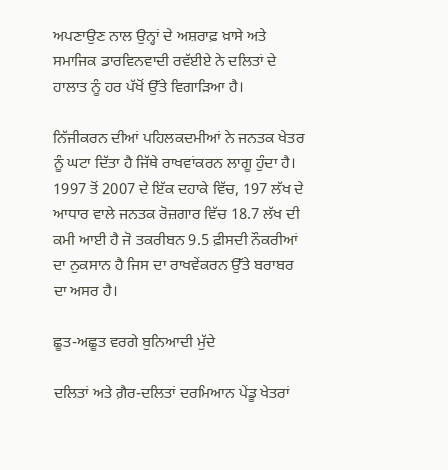ਅਪਣਾਉਣ ਨਾਲ ਉਨ੍ਹਾਂ ਦੇ ਅਸ਼ਰਾਫ਼ ਖ਼ਾਸੇ ਅਤੇ ਸਮਾਜਿਕ ਡਾਰਵਿਨਵਾਦੀ ਰਵੱਈਏ ਨੇ ਦਲਿਤਾਂ ਦੇ ਹਾਲਾਤ ਨੂੰ ਹਰ ਪੱਖੋਂ ਉੱਤੇ ਵਿਗਾੜਿਆ ਹੈ।

ਨਿੱਜੀਕਰਨ ਦੀਆਂ ਪਹਿਲਕਦਮੀਆਂ ਨੇ ਜਨਤਕ ਖੇਤਰ ਨੂੰ ਘਟਾ ਦਿੱਤਾ ਹੈ ਜਿੱਥੇ ਰਾਖਵਾਂਕਰਨ ਲਾਗੂ ਹੁੰਦਾ ਹੈ। 1997 ਤੋਂ 2007 ਦੇ ਇੱਕ ਦਹਾਕੇ ਵਿੱਚ, 197 ਲੱਖ ਦੇ ਆਧਾਰ ਵਾਲੇ ਜਨਤਕ ਰੋਜ਼ਗਾਰ ਵਿੱਚ 18.7 ਲੱਖ ਦੀ ਕਮੀ ਆਈ ਹੈ ਜੋ ਤਕਰੀਬਨ 9.5 ਫ਼ੀਸਦੀ ਨੌਕਰੀਆਂ ਦਾ ਨੁਕਸਾਨ ਹੈ ਜਿਸ ਦਾ ਰਾਖਵੇਂਕਰਨ ਉੱਤੇ ਬਰਾਬਰ ਦਾ ਅਸਰ ਹੈ।

ਛੂਤ-ਅਛੂਤ ਵਰਗੇ ਬੁਨਿਆਦੀ ਮੁੱਦੇ

ਦਲਿਤਾਂ ਅਤੇ ਗ਼ੈਰ-ਦਲਿਤਾਂ ਦਰਮਿਆਨ ਪੇਂਡੂ ਖੇਤਰਾਂ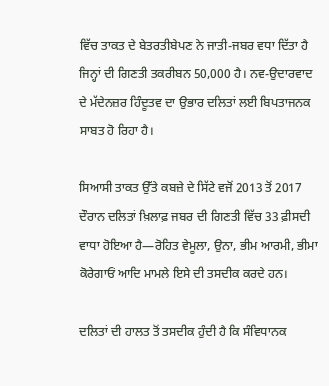ਵਿੱਚ ਤਾਕਤ ਦੇ ਬੇਤਰਤੀਬੇਪਣ ਨੇ ਜਾਤੀ-ਜਬਰ ਵਧਾ ਦਿੱਤਾ ਹੈ ਜਿਨ੍ਹਾਂ ਦੀ ਗਿਣਤੀ ਤਕਰੀਬਨ 50,000 ਹੈ। ਨਵ-ਉਦਾਰਵਾਦ ਦੇ ਮੱਦੇਨਜ਼ਰ ਹਿੰਦੂਤਵ ਦਾ ਉਭਾਰ ਦਲਿਤਾਂ ਲਈ ਬਿਪਤਾਜਨਕ ਸਾਬਤ ਹੋ ਰਿਹਾ ਹੈ।

ਸਿਆਸੀ ਤਾਕਤ ਉੱਤੇ ਕਬਜ਼ੇ ਦੇ ਸਿੱਟੇ ਵਜੋਂ 2013 ਤੋਂ 2017 ਦੌਰਾਨ ਦਲਿਤਾਂ ਖ਼ਿਲਾਫ਼ ਜਬਰ ਦੀ ਗਿਣਤੀ ਵਿੱਚ 33 ਫ਼ੀਸਦੀ ਵਾਧਾ ਹੋਇਆ ਹੈ—ਰੋਹਿਤ ਵੇਮੂਲਾ, ਉਨਾ, ਭੀਮ ਆਰਮੀ, ਭੀਮਾ ਕੋਰੇਗਾਓਂ ਆਦਿ ਮਾਮਲੇ ਇਸੇ ਦੀ ਤਸਦੀਕ ਕਰਦੇ ਹਨ।

ਦਲਿਤਾਂ ਦੀ ਹਾਲਤ ਤੋਂ ਤਸਦੀਕ ਹੁੰਦੀ ਹੈ ਕਿ ਸੰਵਿਧਾਨਕ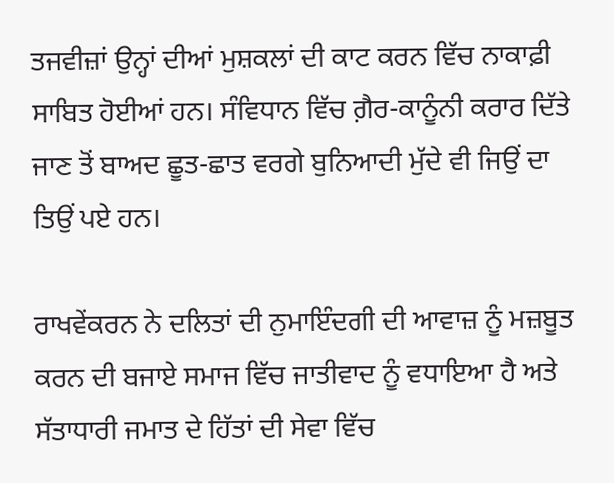ਤਜਵੀਜ਼ਾਂ ਉਨ੍ਹਾਂ ਦੀਆਂ ਮੁਸ਼ਕਲਾਂ ਦੀ ਕਾਟ ਕਰਨ ਵਿੱਚ ਨਾਕਾਫ਼ੀ ਸਾਬਿਤ ਹੋਈਆਂ ਹਨ। ਸੰਵਿਧਾਨ ਵਿੱਚ ਗ਼ੈਰ-ਕਾਨੂੰਨੀ ਕਰਾਰ ਦਿੱਤੇ ਜਾਣ ਤੋਂ ਬਾਅਦ ਛੂਤ-ਛਾਤ ਵਰਗੇ ਬੁਨਿਆਦੀ ਮੁੱਦੇ ਵੀ ਜਿਉਂ ਦਾ ਤਿਉਂ ਪਏ ਹਨ।

ਰਾਖਵੇਂਕਰਨ ਨੇ ਦਲਿਤਾਂ ਦੀ ਨੁਮਾਇੰਦਗੀ ਦੀ ਆਵਾਜ਼ ਨੂੰ ਮਜ਼ਬੂਤ ਕਰਨ ਦੀ ਬਜਾਏ ਸਮਾਜ ਵਿੱਚ ਜਾਤੀਵਾਦ ਨੂੰ ਵਧਾਇਆ ਹੈ ਅਤੇ ਸੱਤਾਧਾਰੀ ਜਮਾਤ ਦੇ ਹਿੱਤਾਂ ਦੀ ਸੇਵਾ ਵਿੱਚ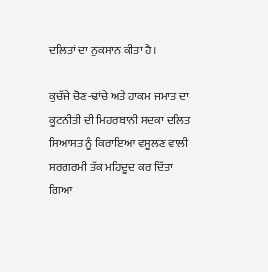ਦਲਿਤਾਂ ਦਾ ਨੁਕਸਾਨ ਕੀਤਾ ਹੈ।

ਕੁਚੱਜੇ ਚੋਣ-ਢਾਂਚੇ ਅਤੇ ਹਾਕਮ ਜਮਾਤ ਦਾ ਕੂਟਨੀਤੀ ਦੀ ਮਿਹਰਬਾਨੀ ਸਦਕਾ ਦਲਿਤ ਸਿਆਸਤ ਨੂੰ ਕਿਰਾਇਆ ਵਸੂਲਣ ਵਾਲੀ ਸਰਗਰਮੀ ਤੱਕ ਮਹਿਦੂਦ ਕਰ ਦਿੱਤਾ ਗਿਆ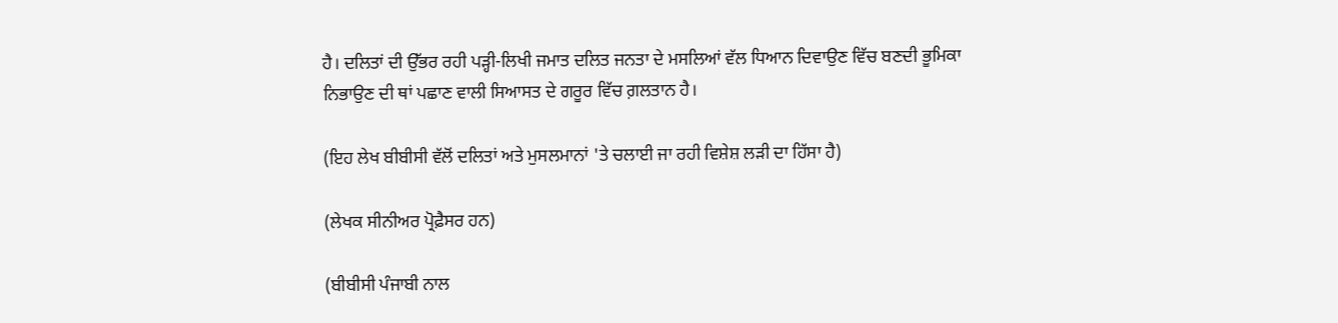ਹੈ। ਦਲਿਤਾਂ ਦੀ ਉੱਭਰ ਰਹੀ ਪੜ੍ਹੀ-ਲਿਖੀ ਜਮਾਤ ਦਲਿਤ ਜਨਤਾ ਦੇ ਮਸਲਿਆਂ ਵੱਲ ਧਿਆਨ ਦਿਵਾਉਣ ਵਿੱਚ ਬਣਦੀ ਭੂਮਿਕਾ ਨਿਭਾਉਣ ਦੀ ਥਾਂ ਪਛਾਣ ਵਾਲੀ ਸਿਆਸਤ ਦੇ ਗਰੂਰ ਵਿੱਚ ਗ਼ਲਤਾਨ ਹੈ।

(ਇਹ ਲੇਖ ਬੀਬੀਸੀ ਵੱਲੋਂ ਦਲਿਤਾਂ ਅਤੇ ਮੁਸਲਮਾਨਾਂ 'ਤੇ ਚਲਾਈ ਜਾ ਰਹੀ ਵਿਸ਼ੇਸ਼ ਲੜੀ ਦਾ ਹਿੱਸਾ ਹੈ)

(ਲੇਖਕ ਸੀਨੀਅਰ ਪ੍ਰੋਫ਼ੈਸਰ ਹਨ)

(ਬੀਬੀਸੀ ਪੰਜਾਬੀ ਨਾਲ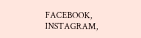FACEBOOK, INSTAGRAM,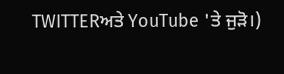TWITTERਅਤੇ YouTube 'ਤੇ ਜੁੜੋ।)